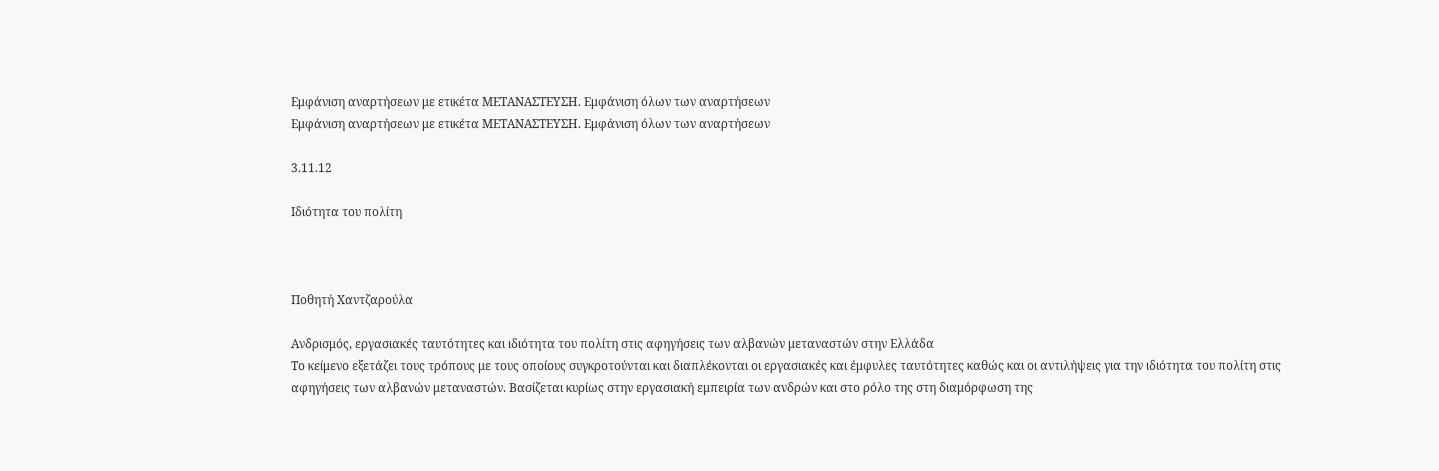Εμφάνιση αναρτήσεων με ετικέτα ΜΕΤΑΝΑΣΤΕΥΣΗ. Εμφάνιση όλων των αναρτήσεων
Εμφάνιση αναρτήσεων με ετικέτα ΜΕΤΑΝΑΣΤΕΥΣΗ. Εμφάνιση όλων των αναρτήσεων

3.11.12

Ιδιότητα του πολίτη



Ποθητή Χαντζαρούλα

Ανδρισμός, εργασιακές ταυτότητες και ιδιότητα του πολίτη στις αφηγήσεις των αλβανών μεταναστών στην Ελλάδα
Το κείμενο εξετάζει τους τρόπους με τους οποίους συγκροτούνται και διαπλέκονται οι εργασιακές και έμφυλες ταυτότητες καθώς και οι αντιλήψεις για την ιδιότητα του πολίτη στις αφηγήσεις των αλβανών μεταναστών. Βασίζεται κυρίως στην εργασιακή εμπειρία των ανδρών και στο ρόλο της στη διαμόρφωση της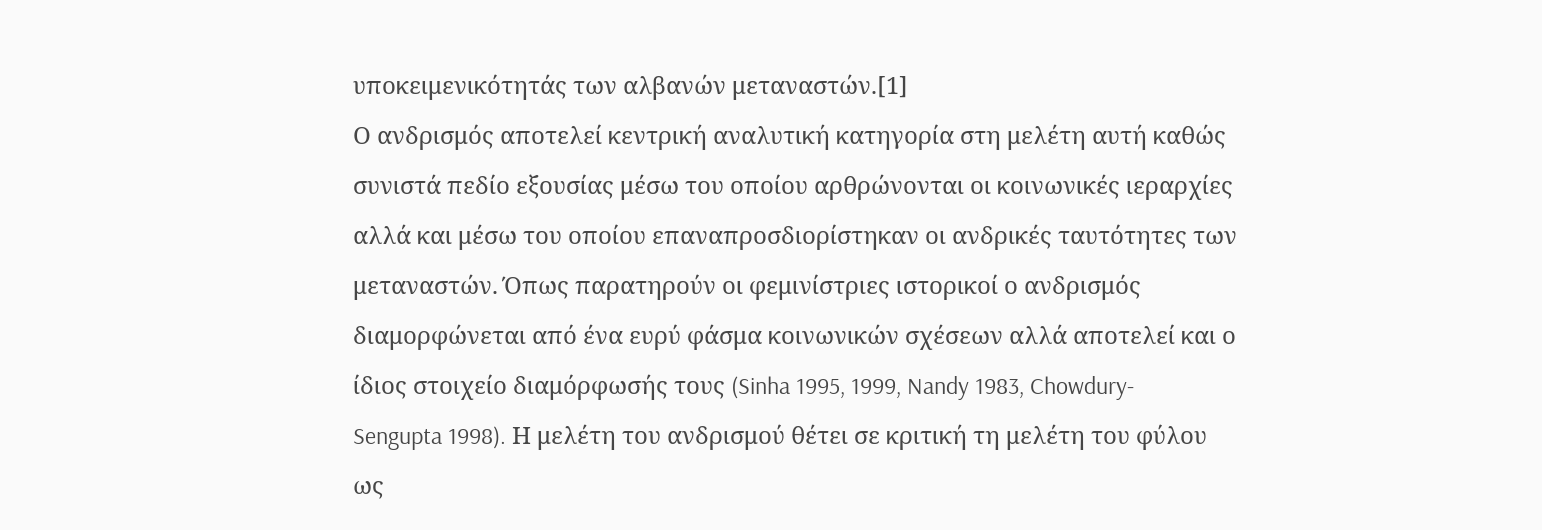υποκειμενικότητάς των αλβανών μεταναστών.[1]
Ο ανδρισμός αποτελεί κεντρική αναλυτική κατηγορία στη μελέτη αυτή καθώς συνιστά πεδίο εξουσίας μέσω του οποίου αρθρώνονται οι κοινωνικές ιεραρχίες αλλά και μέσω του οποίου επαναπροσδιορίστηκαν οι ανδρικές ταυτότητες των μεταναστών. Όπως παρατηρούν οι φεμινίστριες ιστορικοί ο ανδρισμός διαμορφώνεται από ένα ευρύ φάσμα κοινωνικών σχέσεων αλλά αποτελεί και ο ίδιος στοιχείο διαμόρφωσής τους (Sinha 1995, 1999, Nandy 1983, Chowdury-Sengupta 1998). Η μελέτη του ανδρισμού θέτει σε κριτική τη μελέτη του φύλου ως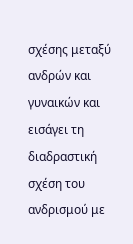σχέσης μεταξύ ανδρών και γυναικών και εισάγει τη διαδραστική σχέση του ανδρισμού με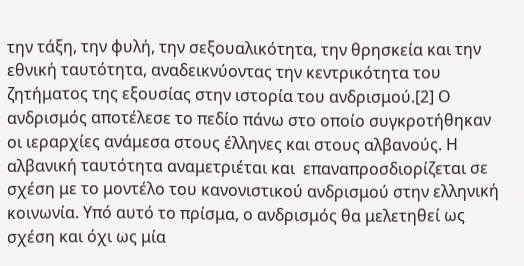την τάξη, την φυλή, την σεξουαλικότητα, την θρησκεία και την εθνική ταυτότητα, αναδεικνύοντας την κεντρικότητα του ζητήματος της εξουσίας στην ιστορία του ανδρισμού.[2] Ο ανδρισμός αποτέλεσε το πεδίο πάνω στο οποίο συγκροτήθηκαν οι ιεραρχίες ανάμεσα στους έλληνες και στους αλβανούς. Η αλβανική ταυτότητα αναμετριέται και  επαναπροσδιορίζεται σε σχέση με το μοντέλο του κανονιστικού ανδρισμού στην ελληνική κοινωνία. Υπό αυτό το πρίσμα, ο ανδρισμός θα μελετηθεί ως σχέση και όχι ως μία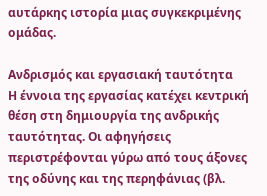αυτάρκης ιστορία μιας συγκεκριμένης ομάδας.

Ανδρισμός και εργασιακή ταυτότητα
Η έννοια της εργασίας κατέχει κεντρική θέση στη δημιουργία της ανδρικής ταυτότητας. Οι αφηγήσεις περιστρέφονται γύρω από τους άξονες της οδύνης και της περηφάνιας (βλ.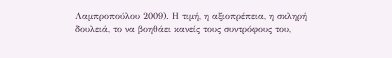Λαμπροπούλου 2009). Η τιμή, η αξιοπρέπεια, η σκληρή δουλειά, το να βοηθάει κανείς τους συντρόφους του,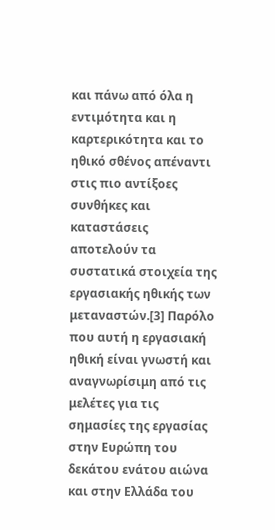και πάνω από όλα η εντιμότητα και η καρτερικότητα και το ηθικό σθένος απέναντι στις πιο αντίξοες συνθήκες και καταστάσεις αποτελούν τα συστατικά στοιχεία της εργασιακής ηθικής των μεταναστών.[3] Παρόλο που αυτή η εργασιακή ηθική είναι γνωστή και αναγνωρίσιμη από τις μελέτες για τις σημασίες της εργασίας στην Ευρώπη του δεκάτου ενάτου αιώνα και στην Ελλάδα του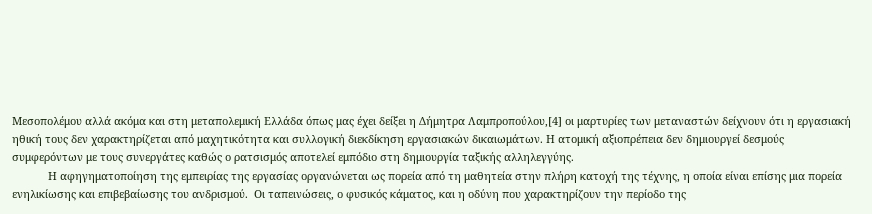Μεσοπολέμου αλλά ακόμα και στη μεταπολεμική Ελλάδα όπως μας έχει δείξει η Δήμητρα Λαμπροπούλου,[4] οι μαρτυρίες των μεταναστών δείχνουν ότι η εργασιακή ηθική τους δεν χαρακτηρίζεται από μαχητικότητα και συλλογική διεκδίκηση εργασιακών δικαιωμάτων. Η ατομική αξιοπρέπεια δεν δημιουργεί δεσμούς συμφερόντων με τους συνεργάτες καθώς ο ρατσισμός αποτελεί εμπόδιο στη δημιουργία ταξικής αλληλεγγύης.
            Η αφηγηματοποίηση της εμπειρίας της εργασίας οργανώνεται ως πορεία από τη μαθητεία στην πλήρη κατοχή της τέχνης, η οποία είναι επίσης μια πορεία ενηλικίωσης και επιβεβαίωσης του ανδρισμού.  Οι ταπεινώσεις, ο φυσικός κάματος, και η οδύνη που χαρακτηρίζουν την περίοδο της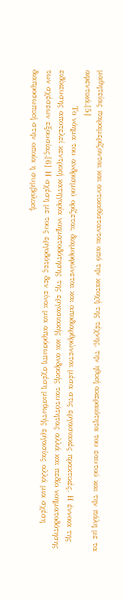μαθητείας παραμερίζονται και αντικαθίστανται από την κατοχή της τέχνης, την ηθική ακεραιότητα του εαυτού και την πάλη με τα αφεντικά.[5]
            Το νόημα του ανδρισμού ορίζεται, διαμορφώνεται και αποδιαρθρώνεται μέσα στις εργασιακές πρακτικές. Η έννοια της ειδίκευσης αποτελεί κεντρική κατηγορία νοηματοδότησης της εργασιακής και ανδρικής ταυτότητας αλλά και πεδίο νοηματοδότησης των σχέσεων εξουσίας.[6] Η σχέση με τους εργοδότες δεν είναι μια απρόσωπη σχέση μισθωτής εργασίας αλλά μια σχέση διαπροσωπική στην οποία η συμβολική,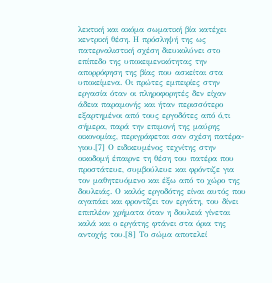λεκτική και ακόμα σωματική βία κατέχει κεντρική θέση. Η πρόσληψή της ως πατερναλιστική σχέση διευκολύνει στο επίπεδο της υποκειμενικότητας την απορρόφηση της βίας που ασκείται στα υποκείμενα. Οι πρώτες εμπειρίες στην εργασία όταν οι πληροφορητές δεν είχαν άδεια παραμονής και ήταν περισσότερο εξαρτημένοι από τους εργοδότες από ό,τι σήμερα, παρά την επιμονή της μαύρης οικονομίας, περιγράφεται σαν σχέση πατέρα-γιου.[7] Ο ειδικευμένος τεχνίτης στην οικοδομή έπαιρνε τη θέση του πατέρα που προστάτευε, συμβούλευε και φρόντιζε για τον μαθητευόμενο και έξω από το χώρο της δουλειάς. Ο καλός εργοδότης είναι αυτός που αγαπάει και φροντίζει τον εργάτη, του δίνει επιπλέον χρήματα όταν η δουλειά γίνεται καλά και ο εργάτης φτάνει στα όρια της αντοχής του.[8] Το σώμα αποτελεί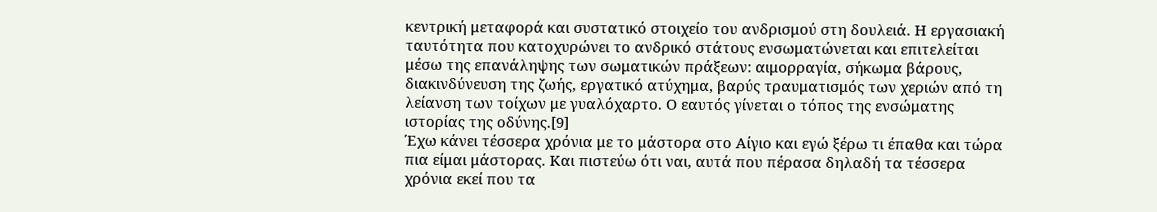κεντρική μεταφορά και συστατικό στοιχείο του ανδρισμού στη δουλειά. Η εργασιακή ταυτότητα που κατοχυρώνει το ανδρικό στάτους ενσωματώνεται και επιτελείται μέσω της επανάληψης των σωματικών πράξεων: αιμορραγία, σήκωμα βάρους, διακινδύνευση της ζωής, εργατικό ατύχημα, βαρύς τραυματισμός των χεριών από τη λείανση των τοίχων με γυαλόχαρτο. Ο εαυτός γίνεται ο τόπος της ενσώματης ιστορίας της οδύνης.[9]
Έχω κάνει τέσσερα χρόνια με το μάστορα στο Αίγιο και εγώ ξέρω τι έπαθα και τώρα πια είμαι μάστορας. Και πιστεύω ότι ναι, αυτά που πέρασα δηλαδή τα τέσσερα χρόνια εκεί που τα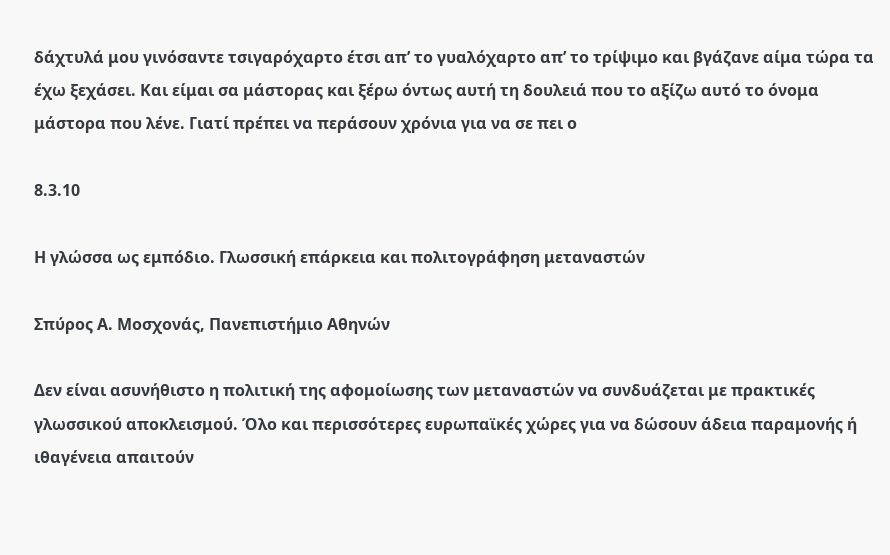δάχτυλά μου γινόσαντε τσιγαρόχαρτο έτσι απ’ το γυαλόχαρτο απ’ το τρίψιμο και βγάζανε αίμα τώρα τα έχω ξεχάσει. Και είμαι σα μάστορας και ξέρω όντως αυτή τη δουλειά που το αξίζω αυτό το όνομα μάστορα που λένε. Γιατί πρέπει να περάσουν χρόνια για να σε πει ο

8.3.10

Η γλώσσα ως εμπόδιο. Γλωσσική επάρκεια και πολιτογράφηση μεταναστών

Σπύρος Α. Μοσχονάς, Πανεπιστήμιο Αθηνών

Δεν είναι ασυνήθιστο η πολιτική της αφομοίωσης των μεταναστών να συνδυάζεται με πρακτικές γλωσσικού αποκλεισμού. Όλο και περισσότερες ευρωπαϊκές χώρες για να δώσουν άδεια παραμονής ή ιθαγένεια απαιτούν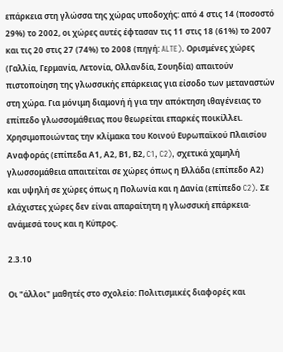επάρκεια στη γλώσσα της χώρας υποδοχής: από 4 στις 14 (ποσοστό 29%) το 2002, οι χώρες αυτές έφτασαν τις 11 στις 18 (61%) το 2007 και τις 20 στις 27 (74%) το 2008 (πηγή: ALTE). Ορισμένες χώρες (Γαλλία, Γερμανία, Λετονία, Ολλανδία, Σουηδία) απαιτούν πιστοποίηση της γλωσσικής επάρκειας για είσοδο των μεταναστών στη χώρα. Για μόνιμη διαμονή ή για την απόκτηση ιθαγένειας το επίπεδο γλωσσομάθειας που θεωρείται επαρκές ποικίλλει. Χρησιμοποιώντας την κλίμακα του Κοινού Ευρωπαϊκού Πλαισίου Αναφοράς (επίπεδα Α1, Α2, Β1, Β2, C1, C2), σχετικά χαμηλή γλωσσομάθεια απαιτείται σε χώρες όπως η Ελλάδα (επίπεδο Α2) και υψηλή σε χώρες όπως η Πολωνία και η Δανία (επίπεδο C2). Σε ελάχιστες χώρες δεν είναι απαραίτητη η γλωσσική επάρκεια· ανάμεσά τους και η Κύπρος.

2.3.10

Οι "άλλοι" μαθητές στο σχολείο: Πολιτισμικές διαφορές και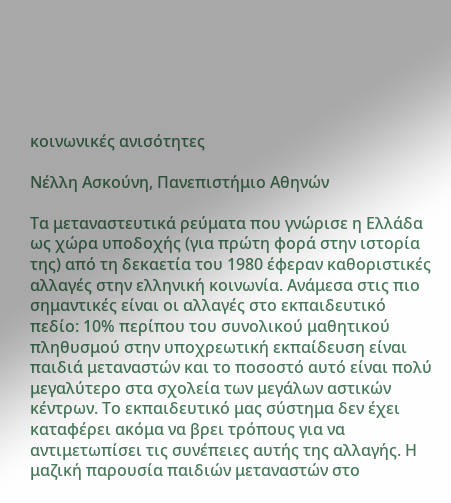κοινωνικές ανισότητες

Νέλλη Ασκούνη, Πανεπιστήμιο Αθηνών

Τα μεταναστευτικά ρεύματα που γνώρισε η Ελλάδα ως χώρα υποδοχής (για πρώτη φορά στην ιστορία της) από τη δεκαετία του 1980 έφεραν καθοριστικές αλλαγές στην ελληνική κοινωνία. Ανάμεσα στις πιο σημαντικές είναι οι αλλαγές στο εκπαιδευτικό πεδίο: 10% περίπου του συνολικού μαθητικού πληθυσμού στην υποχρεωτική εκπαίδευση είναι παιδιά μεταναστών και το ποσοστό αυτό είναι πολύ μεγαλύτερο στα σχολεία των μεγάλων αστικών κέντρων. Το εκπαιδευτικό μας σύστημα δεν έχει καταφέρει ακόμα να βρει τρόπους για να αντιμετωπίσει τις συνέπειες αυτής της αλλαγής. Η μαζική παρουσία παιδιών μεταναστών στο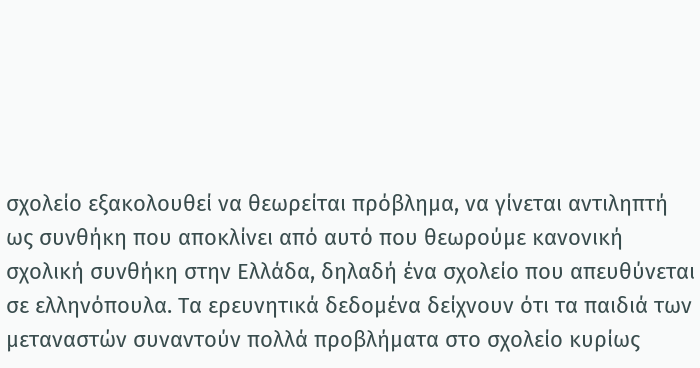σχολείο εξακολουθεί να θεωρείται πρόβλημα, να γίνεται αντιληπτή ως συνθήκη που αποκλίνει από αυτό που θεωρούμε κανονική σχολική συνθήκη στην Ελλάδα, δηλαδή ένα σχολείο που απευθύνεται σε ελληνόπουλα. Τα ερευνητικά δεδομένα δείχνουν ότι τα παιδιά των μεταναστών συναντούν πολλά προβλήματα στο σχολείο κυρίως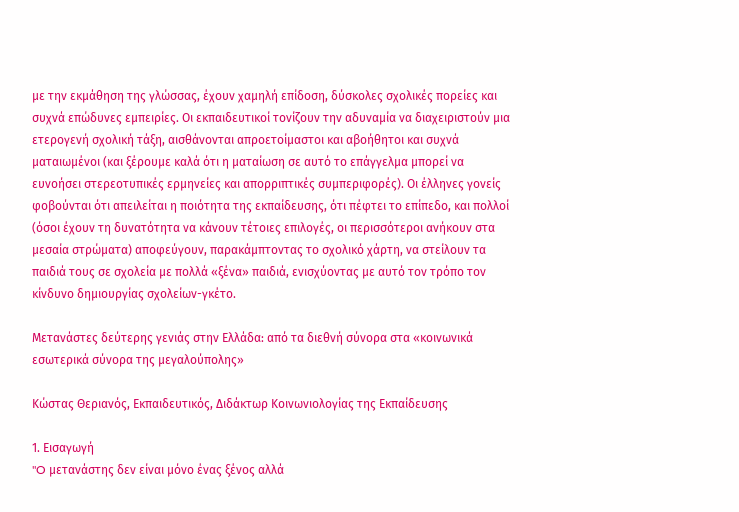με την εκμάθηση της γλώσσας, έχουν χαμηλή επίδοση, δύσκολες σχολικές πορείες και συχνά επώδυνες εμπειρίες. Οι εκπαιδευτικοί τονίζουν την αδυναμία να διαχειριστούν μια ετερογενή σχολική τάξη, αισθάνονται απροετοίμαστοι και αβοήθητοι και συχνά ματαιωμένοι (και ξέρουμε καλά ότι η ματαίωση σε αυτό το επάγγελμα μπορεί να ευνοήσει στερεοτυπικές ερμηνείες και απορριπτικές συμπεριφορές). Οι έλληνες γονείς φοβούνται ότι απειλείται η ποιότητα της εκπαίδευσης, ότι πέφτει το επίπεδο, και πολλοί (όσοι έχουν τη δυνατότητα να κάνουν τέτοιες επιλογές, οι περισσότεροι ανήκουν στα μεσαία στρώματα) αποφεύγουν, παρακάμπτοντας το σχολικό χάρτη, να στείλουν τα παιδιά τους σε σχολεία με πολλά «ξένα» παιδιά, ενισχύοντας με αυτό τον τρόπο τον κίνδυνο δημιουργίας σχολείων-γκέτο.

Μετανάστες δεύτερης γενιάς στην Ελλάδα: από τα διεθνή σύνορα στα «κοινωνικά εσωτερικά σύνορα της μεγαλούπολης»

Κώστας Θεριανός, Εκπαιδευτικός, Διδάκτωρ Κοινωνιολογίας της Εκπαίδευσης

1. Εισαγωγή
"O μετανάστης δεν είναι μόνο ένας ξένος αλλά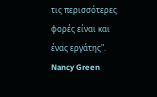τις περισσότερες φορές είναι και ένας εργάτης". Nancy Green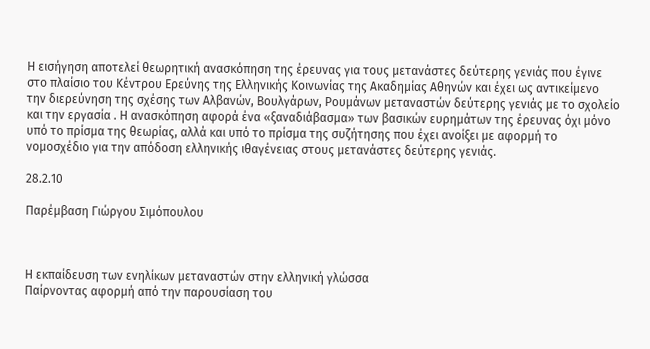Η εισήγηση αποτελεί θεωρητική ανασκόπηση της έρευνας για τους μετανάστες δεύτερης γενιάς που έγινε στο πλαίσιο του Κέντρου Ερεύνης της Ελληνικής Κοινωνίας της Ακαδημίας Αθηνών και έχει ως αντικείμενο την διερεύνηση της σχέσης των Αλβανών, Βουλγάρων, Ρουμάνων μεταναστών δεύτερης γενιάς με το σχολείο και την εργασία . Η ανασκόπηση αφορά ένα «ξαναδιάβασμα» των βασικών ευρημάτων της έρευνας όχι μόνο υπό το πρίσμα της θεωρίας, αλλά και υπό το πρίσμα της συζήτησης που έχει ανοίξει με αφορμή το νομοσχέδιο για την απόδοση ελληνικής ιθαγένειας στους μετανάστες δεύτερης γενιάς.

28.2.10

Παρέμβαση Γιώργου Σιμόπουλου



Η εκπαίδευση των ενηλίκων μεταναστών στην ελληνική γλώσσα
Παίρνοντας αφορμή από την παρουσίαση του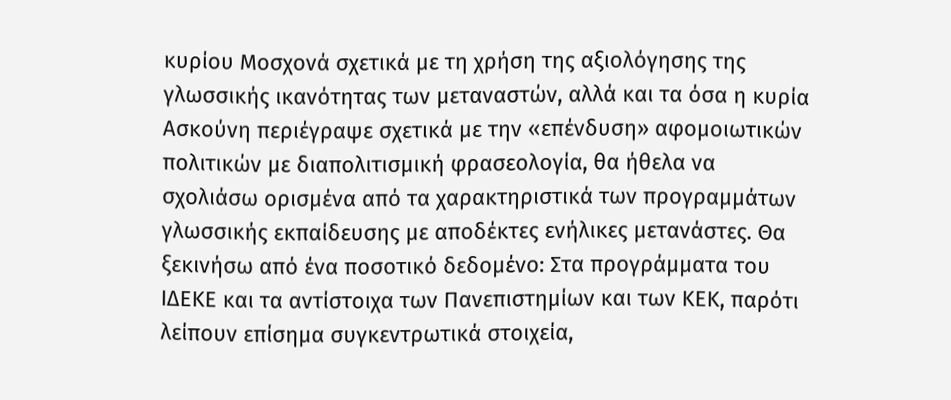κυρίου Μοσχονά σχετικά με τη χρήση της αξιολόγησης της γλωσσικής ικανότητας των μεταναστών, αλλά και τα όσα η κυρία Ασκούνη περιέγραψε σχετικά με την «επένδυση» αφομοιωτικών πολιτικών με διαπολιτισμική φρασεολογία, θα ήθελα να σχολιάσω ορισμένα από τα χαρακτηριστικά των προγραμμάτων γλωσσικής εκπαίδευσης με αποδέκτες ενήλικες μετανάστες. Θα ξεκινήσω από ένα ποσοτικό δεδομένο: Στα προγράμματα του ΙΔΕΚΕ και τα αντίστοιχα των Πανεπιστημίων και των ΚΕΚ, παρότι λείπουν επίσημα συγκεντρωτικά στοιχεία,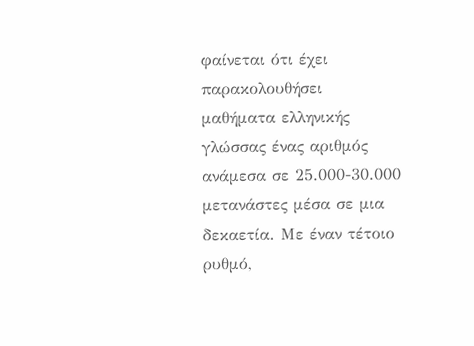φαίνεται ότι έχει παρακολουθήσει μαθήματα ελληνικής γλώσσας ένας αριθμός ανάμεσα σε 25.000-30.000 μετανάστες μέσα σε μια δεκαετία. Με έναν τέτοιο ρυθμό,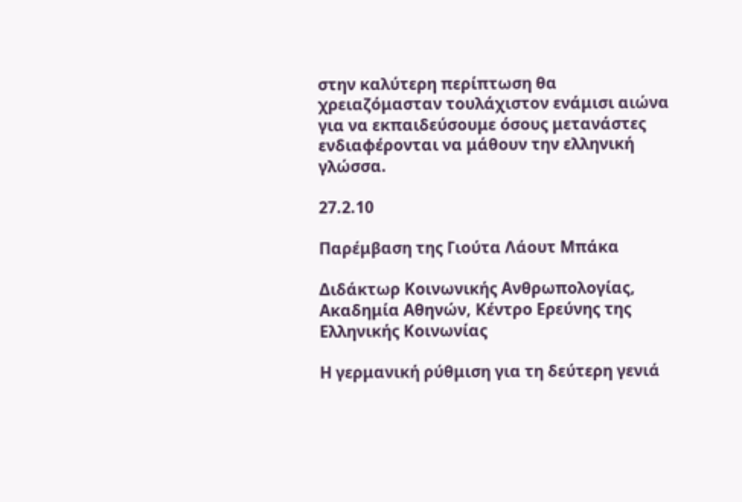στην καλύτερη περίπτωση θα χρειαζόμασταν τουλάχιστον ενάμισι αιώνα για να εκπαιδεύσουμε όσους μετανάστες ενδιαφέρονται να μάθουν την ελληνική γλώσσα.

27.2.10

Παρέμβαση της Γιούτα Λάουτ Μπάκα

Διδάκτωρ Κοινωνικής Ανθρωπολογίας, Ακαδημία Αθηνών, Κέντρο Ερεύνης της Ελληνικής Κοινωνίας

Η γερμανική ρύθμιση για τη δεύτερη γενιά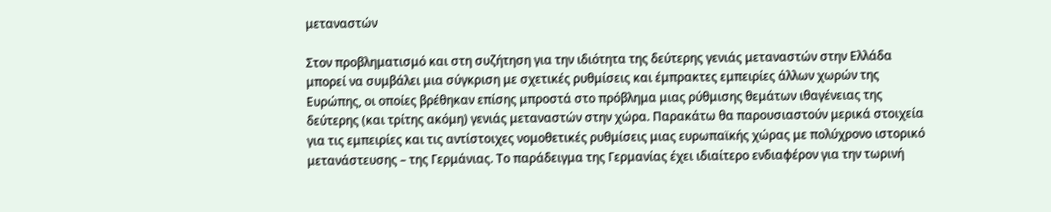μεταναστών

Στον προβληματισμό και στη συζήτηση για την ιδιότητα της δεύτερης γενιάς μεταναστών στην Ελλάδα μπορεί να συμβάλει μια σύγκριση με σχετικές ρυθμίσεις και έμπρακτες εμπειρίες άλλων χωρών της Ευρώπης, οι οποίες βρέθηκαν επίσης μπροστά στο πρόβλημα μιας ρύθμισης θεμάτων ιθαγένειας της δεύτερης (και τρίτης ακόμη) γενιάς μεταναστών στην χώρα. Παρακάτω θα παρουσιαστούν μερικά στοιχεία για τις εμπειρίες και τις αντίστοιχες νομοθετικές ρυθμίσεις μιας ευρωπαϊκής χώρας με πολύχρονο ιστορικό μετανάστευσης – της Γερμάνιας. Το παράδειγμα της Γερμανίας έχει ιδιαίτερο ενδιαφέρον για την τωρινή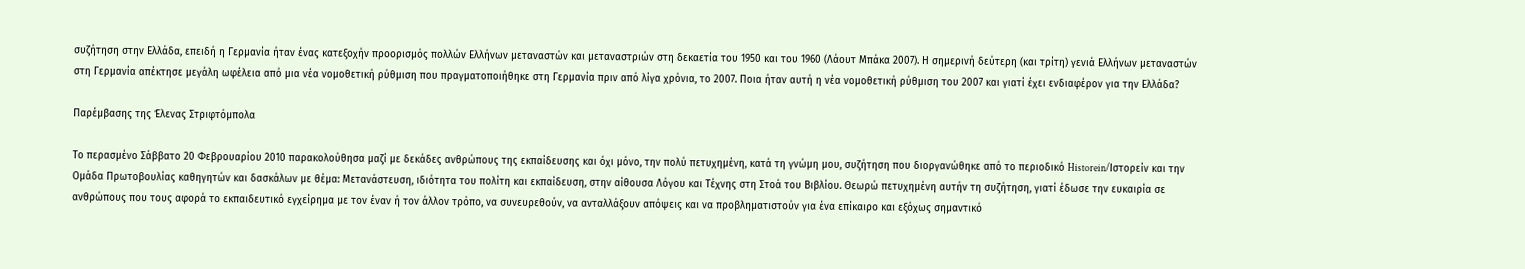συζήτηση στην Ελλάδα, επειδή η Γερμανία ήταν ένας κατεξοχήν προορισμός πολλών Ελλήνων μεταναστών και μεταναστριών στη δεκαετία του 1950 και του 1960 (Λάουτ Μπάκα 2007). Η σημερινή δεύτερη (και τρίτη) γενιά Ελλήνων μεταναστών στη Γερμανία απέκτησε μεγάλη ωφέλεια από μια νέα νομοθετική ρύθμιση που πραγματοποιήθηκε στη Γερμανία πριν από λίγα χρόνια, το 2007. Ποια ήταν αυτή η νέα νομοθετική ρύθμιση του 2007 και γιατί έχει ενδιαφέρον για την Ελλάδα?

Παρέμβασης της Έλενας Στριφτόμπολα

Το περασμένο Σάββατο 20 Φεβρουαρίου 2010 παρακολούθησα μαζί με δεκάδες ανθρώπους της εκπαίδευσης και όχι μόνο, την πολύ πετυχημένη, κατά τη γνώμη μου, συζήτηση που διοργανώθηκε από το περιοδικό Historein/Ιστορείν και την Ομάδα Πρωτοβουλίας καθηγητών και δασκάλων με θέμα: Μετανάστευση, ιδιότητα του πολίτη και εκπαίδευση, στην αίθουσα Λόγου και Τέχνης στη Στοά του Βιβλίου. Θεωρώ πετυχημένη αυτήν τη συζήτηση, γιατί έδωσε την ευκαιρία σε ανθρώπους που τους αφορά το εκπαιδευτικό εγχείρημα με τον έναν ή τον άλλον τρόπο, να συνευρεθούν, να ανταλλάξουν απόψεις και να προβληματιστούν για ένα επίκαιρο και εξόχως σημαντικό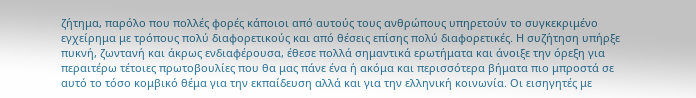ζήτημα, παρόλο που πολλές φορές κάποιοι από αυτούς τους ανθρώπους υπηρετούν το συγκεκριμένο εγχείρημα με τρόπους πολύ διαφορετικούς και από θέσεις επίσης πολύ διαφορετικές. Η συζήτηση υπήρξε πυκνή, ζωντανή και άκρως ενδιαφέρουσα, έθεσε πολλά σημαντικά ερωτήματα και άνοιξε την όρεξη για περαιτέρω τέτοιες πρωτοβουλίες που θα μας πάνε ένα ή ακόμα και περισσότερα βήματα πιο μπροστά σε αυτό το τόσο κομβικό θέμα για την εκπαίδευση αλλά και για την ελληνική κοινωνία. Οι εισηγητές με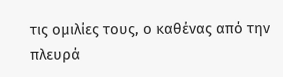τις ομιλίες τους, ο καθένας από την πλευρά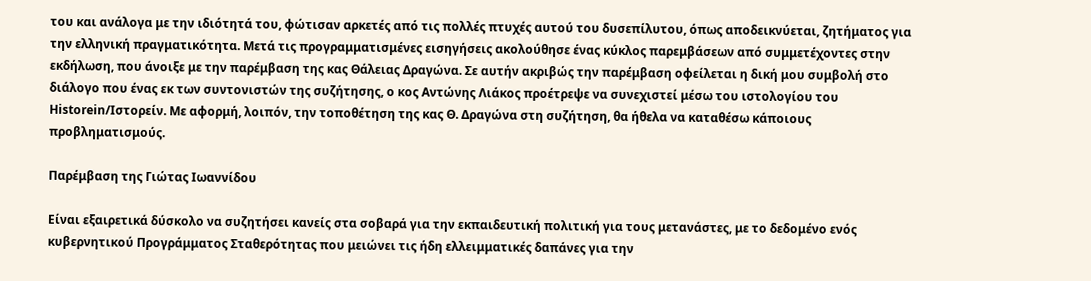του και ανάλογα με την ιδιότητά του, φώτισαν αρκετές από τις πολλές πτυχές αυτού του δυσεπίλυτου, όπως αποδεικνύεται, ζητήματος για την ελληνική πραγματικότητα. Μετά τις προγραμματισμένες εισηγήσεις ακολούθησε ένας κύκλος παρεμβάσεων από συμμετέχοντες στην εκδήλωση, που άνοιξε με την παρέμβαση της κας Θάλειας Δραγώνα. Σε αυτήν ακριβώς την παρέμβαση οφείλεται η δική μου συμβολή στο διάλογο που ένας εκ των συντονιστών της συζήτησης, ο κος Αντώνης Λιάκος προέτρεψε να συνεχιστεί μέσω του ιστολογίου του Historein/Ιστορείν. Με αφορμή, λοιπόν, την τοποθέτηση της κας Θ. Δραγώνα στη συζήτηση, θα ήθελα να καταθέσω κάποιους προβληματισμούς.

Παρέμβαση της Γιώτας Ιωαννίδου

Είναι εξαιρετικά δύσκολο να συζητήσει κανείς στα σοβαρά για την εκπαιδευτική πολιτική για τους μετανάστες, με το δεδομένο ενός κυβερνητικού Προγράμματος Σταθερότητας που μειώνει τις ήδη ελλειμματικές δαπάνες για την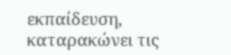εκπαίδευση, καταρακώνει τις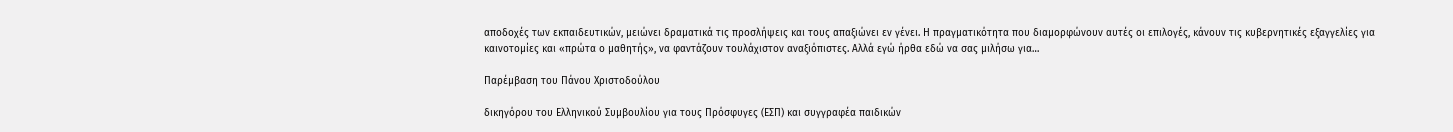αποδοχές των εκπαιδευτικών, μειώνει δραματικά τις προσλήψεις και τους απαξιώνει εν γένει. Η πραγματικότητα που διαμορφώνουν αυτές οι επιλογές, κάνουν τις κυβερνητικές εξαγγελίες για καινοτομίες και «πρώτα ο μαθητής», να φαντάζουν τουλάχιστον αναξιόπιστες. Αλλά εγώ ήρθα εδώ να σας μιλήσω για…

Παρέμβαση του Πάνου Χριστοδούλου

δικηγόρου του Ελληνικού Συμβουλίου για τους Πρόσφυγες (ΕΣΠ) και συγγραφέα παιδικών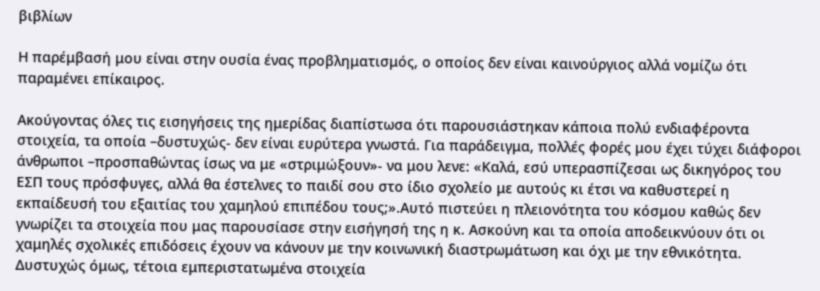βιβλίων

Η παρέμβασή μου είναι στην ουσία ένας προβληματισμός, ο οποίος δεν είναι καινούργιος αλλά νομίζω ότι παραμένει επίκαιρος.

Ακούγοντας όλες τις εισηγήσεις της ημερίδας διαπίστωσα ότι παρουσιάστηκαν κάποια πολύ ενδιαφέροντα στοιχεία, τα οποία –δυστυχώς- δεν είναι ευρύτερα γνωστά. Για παράδειγμα, πολλές φορές μου έχει τύχει διάφοροι άνθρωποι –προσπαθώντας ίσως να με «στριμώξουν»- να μου λενε: «Καλά, εσύ υπερασπίζεσαι ως δικηγόρος του ΕΣΠ τους πρόσφυγες, αλλά θα έστελνες το παιδί σου στο ίδιο σχολείο με αυτούς κι έτσι να καθυστερεί η εκπαίδευσή του εξαιτίας του χαμηλού επιπέδου τους;».Αυτό πιστεύει η πλειονότητα του κόσμου καθώς δεν γνωρίζει τα στοιχεία που μας παρουσίασε στην εισήγησή της η κ. Ασκούνη και τα οποία αποδεικνύουν ότι οι χαμηλές σχολικές επιδόσεις έχουν να κάνουν με την κοινωνική διαστρωμάτωση και όχι με την εθνικότητα. Δυστυχώς όμως, τέτοια εμπεριστατωμένα στοιχεία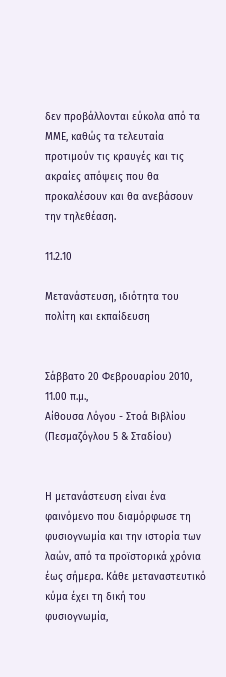δεν προβάλλονται εύκολα από τα ΜΜΕ, καθώς τα τελευταία προτιμούν τις κραυγές και τις ακραίες απόψεις που θα προκαλέσουν και θα ανεβάσουν την τηλεθέαση.

11.2.10

Μετανάστευση, ιδιότητα του πολίτη και εκπαίδευση


Σάββατο 20 Φεβρουαρίου 2010, 11.00 π.μ.,
Αίθουσα Λόγου - Στοά Βιβλίου (Πεσμαζόγλου 5 & Σταδίου)


Η μετανάστευση είναι ένα φαινόμενο που διαμόρφωσε τη φυσιογνωμία και την ιστορία των λαών, από τα προϊστορικά χρόνια έως σήμερα. Kάθε μεταναστευτικό κύμα έχει τη δική του φυσιογνωμία,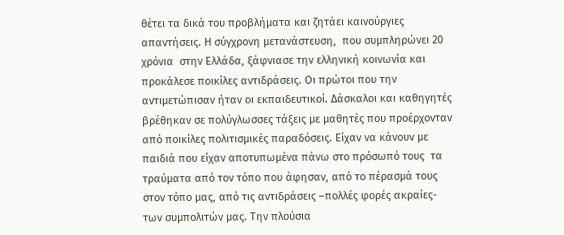θέτει τα δικά του προβλήματα και ζητάει καινούργιες απαντήσεις. Η σύγχρονη μετανάστευση,  που συμπληρώνει 20 χρόνια  στην Ελλάδα, ξάφνιασε την ελληνική κοινωνία και προκάλεσε ποικίλες αντιδράσεις. Οι πρώτοι που την αντιμετώπισαν ήταν οι εκπαιδευτικοί. Δάσκαλοι και καθηγητές βρέθηκαν σε πολύγλωσσες τάξεις με μαθητές που προέρχονταν από ποικίλες πολιτισμικές παραδόσεις. Είχαν να κάνουν με παιδιά που είχαν αποτυπωμένα πάνω στο πρόσωπό τους  τα τραύματα από τον τόπο που άφησαν, από το πέρασμά τους στον τόπο μας, από τις αντιδράσεις –πολλές φορές ακραίες- των συμπολιτών μας. Την πλούσια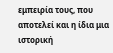εμπειρία τους, που αποτελεί και η ίδια μια ιστορική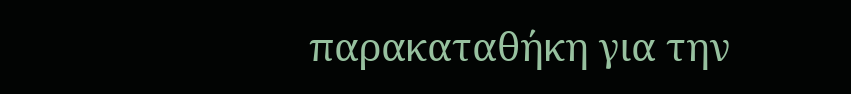παρακαταθήκη για την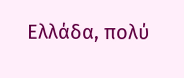Ελλάδα, πολύ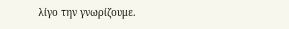λίγο την γνωρίζουμε.